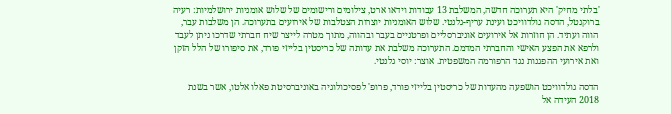'בלתי מחיק' היא תערוכה חדשה, המשלבת 13 עבודות וידאו ארט, צילומים ורישומים של שלוש אומניות ירושלמיות: רעיה ברוקנטל, הדסה גולדוויכט ועינת עריף-גלנטי. שלוש האומניות יוצרות הצטלבות של אירועים בתערוכה. הן משלבות עבר, הווה ועתיד. הן חוזרות אל אירועים אוניברסליים ופרטניים בעבר ובהווה, מתוך מטרה לייצר שיח חברתי שדרכו ניתן לעבד ולרפא את הפצע האישי והחברתי המדמם. התערוכה משלבת את עדותה של כריסטין בלייזי פורד, את סיפורו של הלל הזקן ואת אירועי ההפגנות נגד הרפורמה המשפטית. אוצר: יוסי גלנטי.

הדסה גולדוויכט הושפעה מהעדות של כריסטין בלייזי פורד, פרופ' לפסיכולוגיה באוניברסיטת פאלו אלטו, אשר בשנת 2018 העידה אל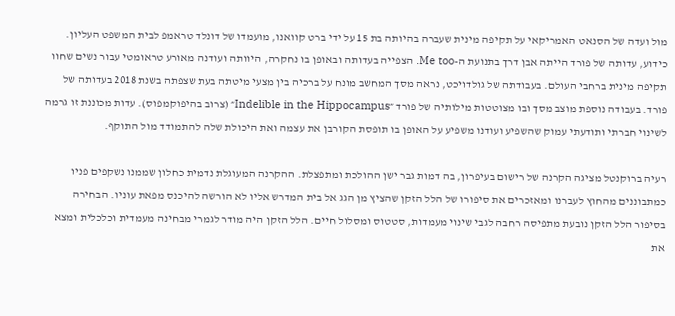מול ועדה של הסנאט האמריקאי על תקיפה מינית שעברה בהיותה בת 15 על ידי ברט קוואנו, מועמדו של דונלד טראמפ לבית המשפט העליון.  כידוע, עדותה של פורד הייתה אבן דרך בתנועת ה-Me too. הצפייה בעדותה ובאופן בו נחקרה, היוותה ועודנה מאורע טראומטי עבור נשים שחוו תקיפה מינית ברחבי העולם. בעבודתה של גולדויכט, נראה מסך המחשב מונח על ברכיה בין מצעי מיטתה בעת שצפתה בשנת 2018 בעדותה של פורד. בעבודה נוספת מוצב מסך ובו מצוטטות מילותיה של פורד ״Indelible in the Hippocampus״ (צרוב בהיפוקמפוס). עדות מכוננת זו גרמה לשינוי חברתי ותודעתי עמוק שהשפיע ועודנו משפיע על האופן בו תופסת הקורבן את עצמה ואת היכולת שלה להתמודד מול התוקף.

רעיה ברוקנטל מציגה הקרנה של רישום בעיפרון, בה דמות גבר ישן ההולכת ומתפצלת. ההקרנה המעוגלת נדמית כחלון שממנו נשקפים פניו כמתבוננים מהחוץ לעברנו ומאזכרים את סיפורו של הלל הזקן שהציץ מן הגג אל בית המדרש אליו לא הורשה להיכנס מפאת עוניו. הבחירה בסיפור הלל הזקן נובעת מתפיסה רחבה לגבי שינוי מעמדות, סטטוס ומסלול חיים. הלל הזקן היה מודר לגמרי מבחינה מעמדית וכלכלית ומצא את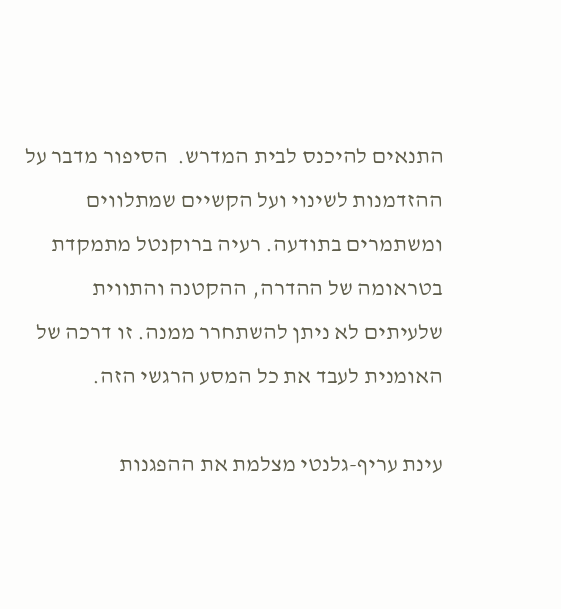התנאים להיכנס לבית המדרש.  הסיפור מדבר על ההזדמנות לשינוי ועל הקשיים שמתלווים ומשתמרים בתודעה. רעיה ברוקנטל מתמקדת בטראומה של ההדרה, ההקטנה והתווית שלעיתים לא ניתן להשתחרר ממנה. זו דרכה של האומנית לעבד את כל המסע הרגשי הזה.

עינת עריף-גלנטי מצלמת את ההפגנות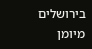בירושלים מיומן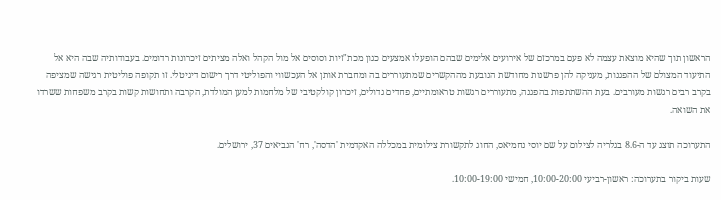הראשון תוך שהיא מוצאת עצמה לא פעם במרכזם של אירועים אלימים שבהם הופעלו אמצעים כגון מכת"זיות וסוסים אל מול הקהל ואלה מציתים זיכרונות רדומים. בעבודותיה שבה היא אל התיעוד המצולם של ההפגנות, מעניקה להן פרשנות מחודשת הנובעת מההקשרים שמתעוררים בה ומחברת אותן אל העכשווי והפוליטי דרך רישום דיגיטלי. זו תקופה פוליטית רגישה שמציפה בקרב רבים רגשות מעורבים. בעת ההשתתפות בהפגנה, מתעוררים רגשות טראומתיים, פחדים גדולים, זיכרון קולקטיבי של מלחמות למען המולדת, הקרבה ותחושות קשות בקרב משפחות ששרדו את השואה.

התערוכה תוצג עד ה-8.6 בגלריה לצילום על שם יוסי נחמיאס, החוג לתקשורת צילומית במכללה האקדמית 'הדסה', רח' הנביאים 37, ירושלים.

שעות ביקור בתערוכה: ראשון-רביעי 10:00-20:00, חמישי 10:00-19:00.